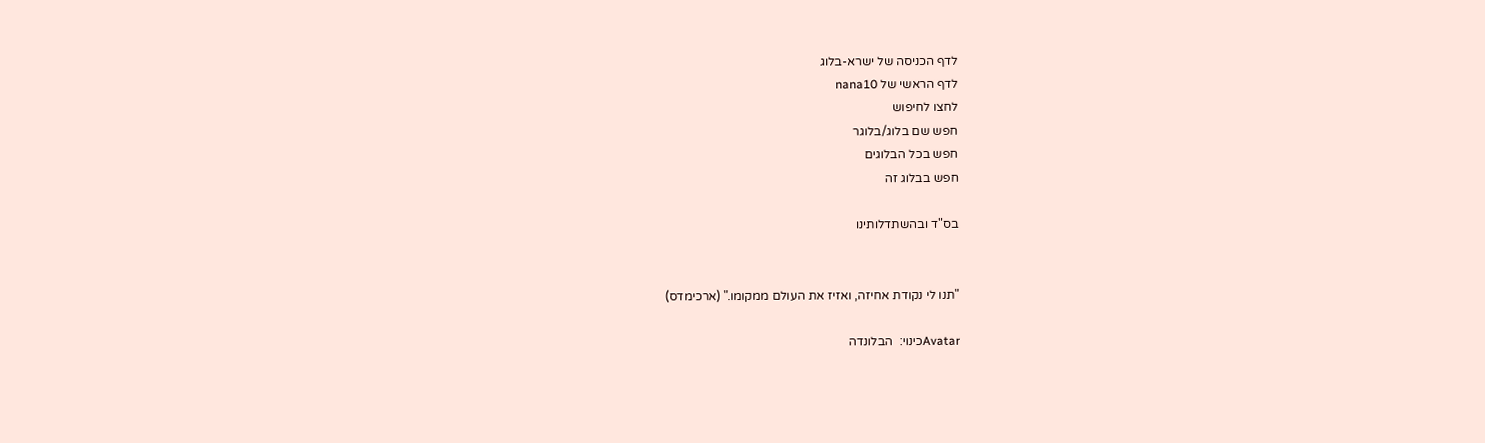לדף הכניסה של ישרא-בלוג
לדף הראשי של nana10
לחצו לחיפוש
חפש שם בלוג/בלוגר
חפש בכל הבלוגים
חפש בבלוג זה

בס"ד ובהשתדלותינו


"תנו לי נקודת אחיזה, ואזיז את העולם ממקומו." (ארכימדס)

Avatarכינוי:  הבלונדה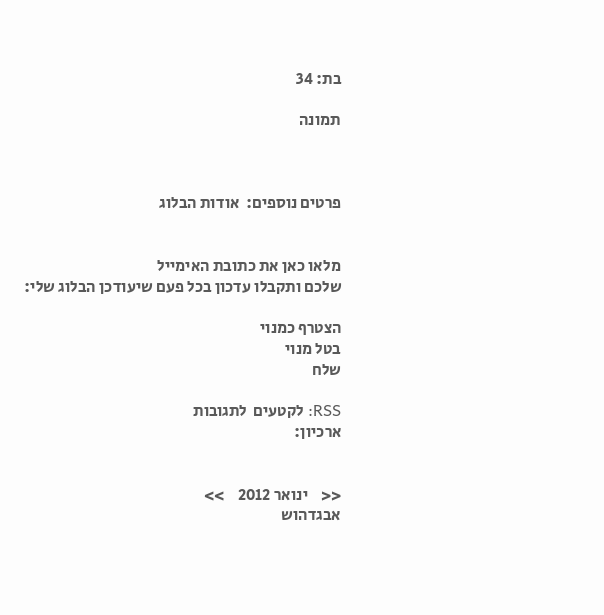בת: 34

תמונה



פרטים נוספים:  אודות הבלוג


מלאו כאן את כתובת האימייל
שלכם ותקבלו עדכון בכל פעם שיעודכן הבלוג שלי:

הצטרף כמנוי
בטל מנוי
שלח

RSS: לקטעים  לתגובות
ארכיון:


<<    ינואר 2012    >>
אבגדהוש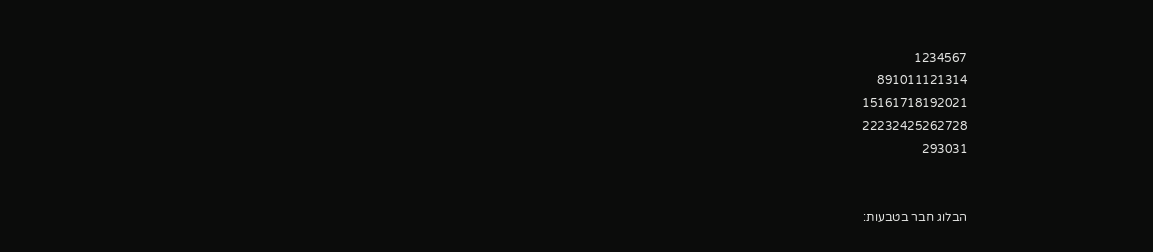1234567
891011121314
15161718192021
22232425262728
293031


הבלוג חבר בטבעות: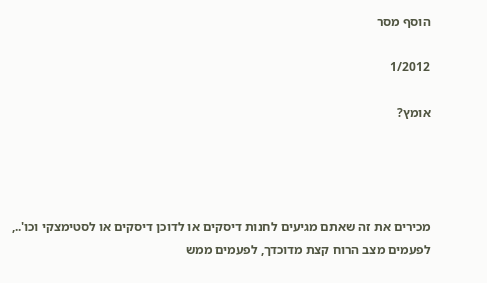הוסף מסר

1/2012

אומץ?




מכירים את זה שאתם מגיעים לחנות דיסקים או לדוכן דיסקים או לסטימצקי וכו'.., לפעמים מצב הרוח קצת מדוכדך, לפעמים ממש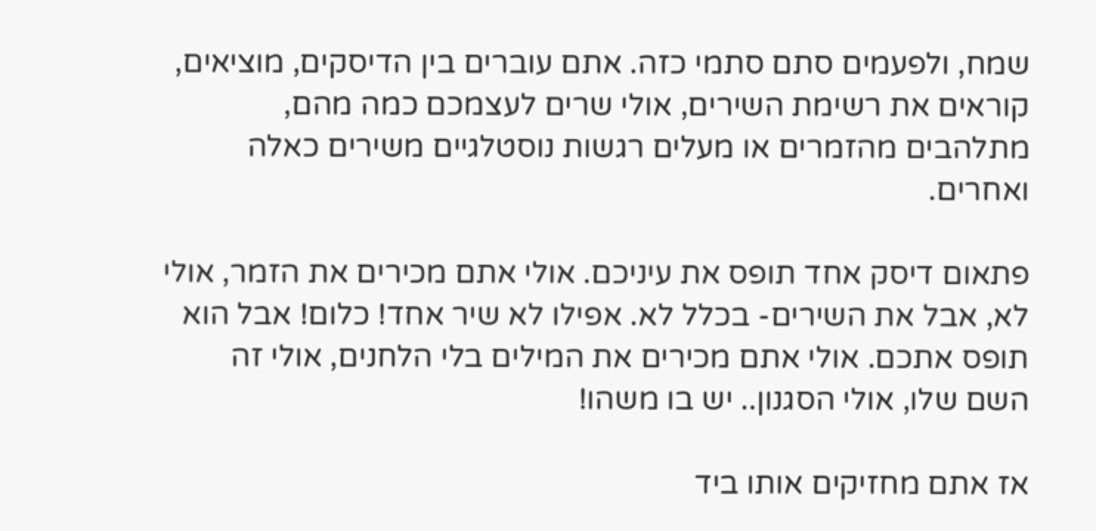שמח, ולפעמים סתם סתמי כזה. אתם עוברים בין הדיסקים, מוציאים, קוראים את רשימת השירים, אולי שרים לעצמכם כמה מהם, מתלהבים מהזמרים או מעלים רגשות נוסטלגיים משירים כאלה ואחרים.

פתאום דיסק אחד תופס את עיניכם. אולי אתם מכירים את הזמר, אולי לא, אבל את השירים- בכלל לא. אפילו לא שיר אחד! כלום! אבל הוא תופס אתכם. אולי אתם מכירים את המילים בלי הלחנים, אולי זה השם שלו, אולי הסגנון.. יש בו משהו!

אז אתם מחזיקים אותו ביד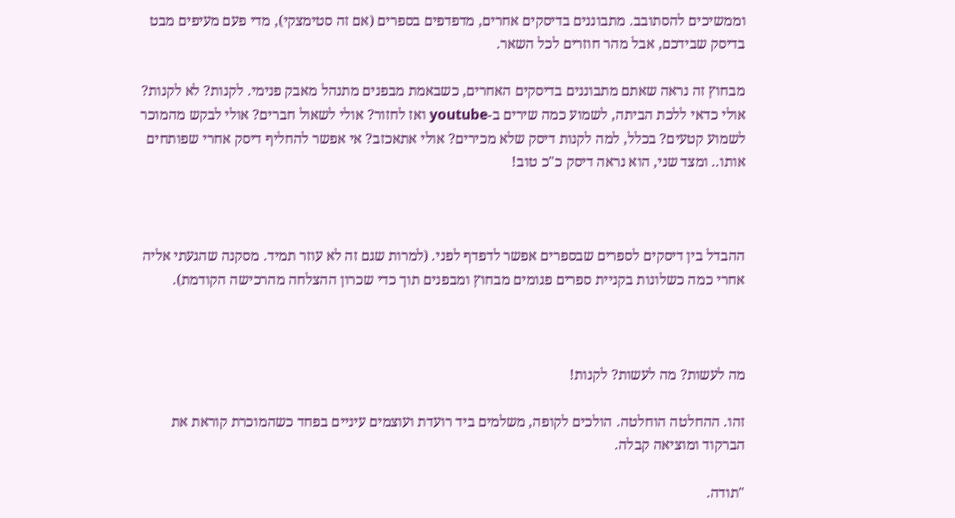וממשיכים להסתובב. מתבוננים בדיסקים אחרים, מדפדפים בספרים (אם זה סטימצקי), מדי פעם מעיפים מבט בדיסק שבידכם, אבל מהר חוזרים לכל השאר.

מבחוץ זה נראה שאתם מתבוננים בדיסקים האחרים, כשבאמת מבפנים מתנהל מאבק פנימי. לקנות? לא לקנות? אולי כדאי ללכת הביתה, לשמוע כמה שירים ב-youtube ואז לחזור? אולי לשאול חברים? אולי לבקש מהמוכר לשמוע קטעים? בכלל, למה לקנות דיסק שלא מכירים? אולי אתאכזב? אי אפשר להחליף דיסק אחרי שפותחים אותו.. ומצד שני, הוא נראה דיסק כ"כ טוב!



ההבדל בין דיסקים לספרים שבספרים אפשר לדפדף לפני. (למרות שגם זה לא עוזר תמיד. מסקנה שהגעתי אליה אחרי כמה כשלונות בקניית ספרים פגומים מבחוץ ומבפנים תוך כדי שכרון ההצלחה מהרכישה הקודמת).



מה לעשות? מה לעשות? לקנות!

זהו. ההחלטה הוחלטה. הולכים לקופה, משלמים ביד רועדת ועוצמים עיניים בפחד כשהמוכרת קוראת את הברקוד ומוציאה קבלה.

"תודה.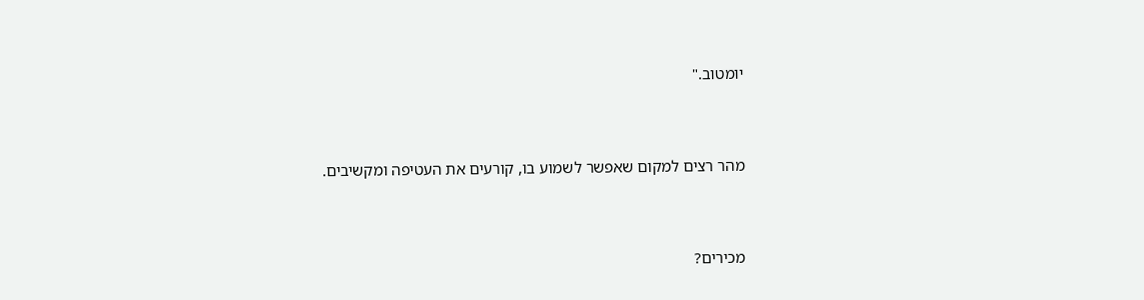יומטוב."



מהר רצים למקום שאפשר לשמוע בו, קורעים את העטיפה ומקשיבים.



מכירים?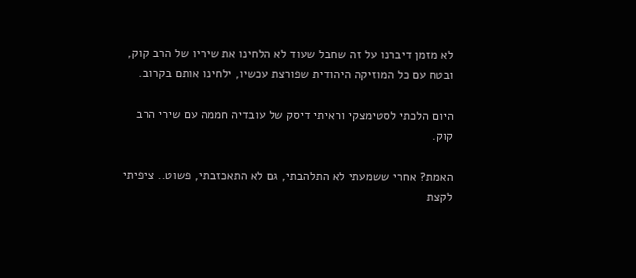לא מזמן דיברנו על זה שחבל שעוד לא הלחינו את שיריו של הרב קוק, ובטח עם כל המוזיקה היהודית שפורצת עכשיו, ילחינו אותם בקרוב.

היום הלכתי לסטימצקי וראיתי דיסק של עובדיה חממה עם שירי הרב קוק.

האמת? אחרי ששמעתי לא התלהבתי, גם לא התאכזבתי, פשוט.. ציפיתי לקצת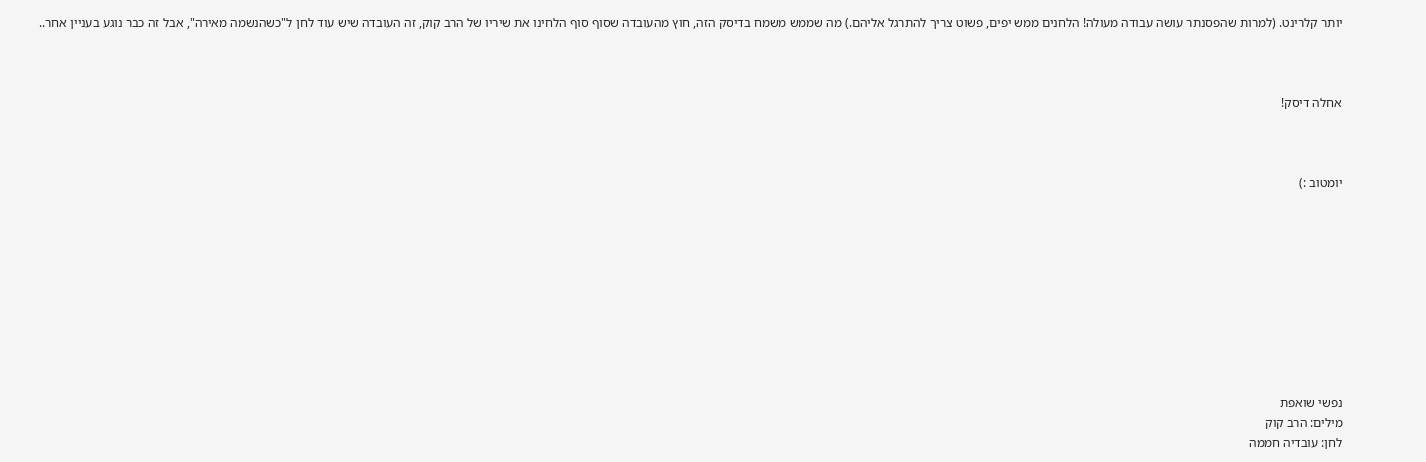יותר קלרינט. (למרות שהפסנתר עושה עבודה מעולה! הלחנים ממש יפים, פשוט צריך להתרגל אליהם.) מה שממש משמח בדיסק הזה, חוץ מהעובדה שסוף סוף הלחינו את שיריו של הרב קוק, זה העובדה שיש עוד לחן ל"כשהנשמה מאירה", אבל זה כבר נוגע בעניין אחר..



אחלה דיסק!



יומטוב :)










נפשי שואפת
מילים: הרב קוק
לחן: עובדיה חממה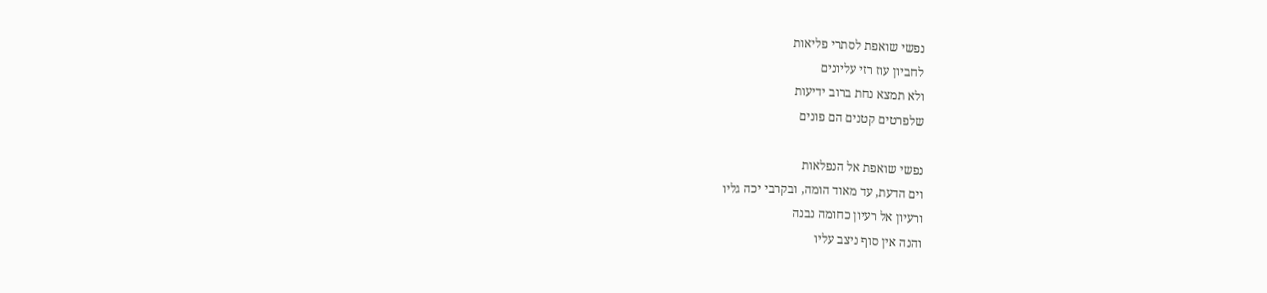נפשי שואפת לסתרי פליאות
לחביון עוז רזי עליונים
ולא תמצא נחת ברוב ידיעות
שלפרטים קטנים הם פונים

נפשי שואפת אל הנפלאות
וים הדעת, עד מאוד הומה, ובקרבי יכה גליו
ורעיון אל רעיון כחומה נבנה
והנה אין סוף ניצב עליו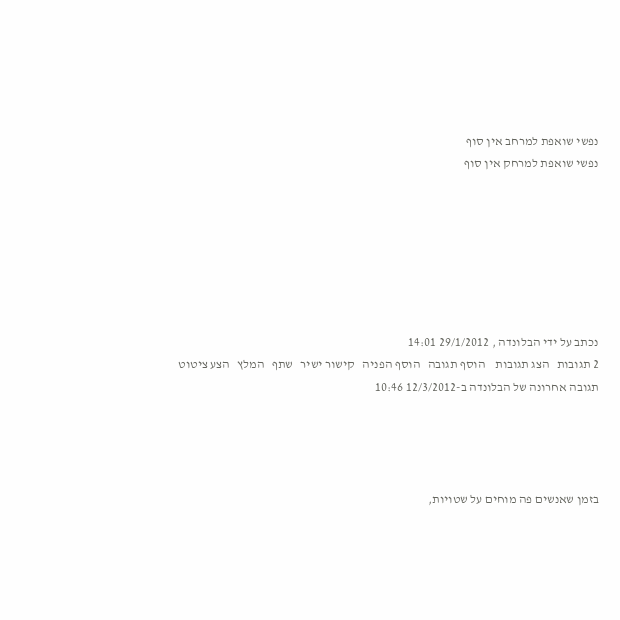נפשי שואפת למרחב אין סוף
נפשי שואפת למרחק אין סוף







נכתב על ידי הבלונדה , 29/1/2012 14:01
2 תגובות   הצג תגובות    הוסף תגובה   הוסף הפניה   קישור ישיר   שתף   המלץ   הצע ציטוט
תגובה אחרונה של הבלונדה ב-12/3/2012 10:46




בזמן שאנשים פה מוחים על שטויות,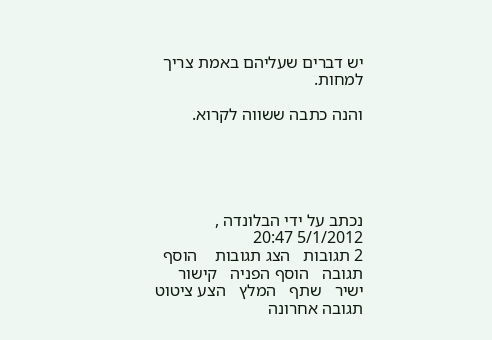יש דברים שעליהם באמת צריך למחות.

והנה כתבה ששווה לקרוא.





נכתב על ידי הבלונדה , 5/1/2012 20:47
2 תגובות   הצג תגובות    הוסף תגובה   הוסף הפניה   קישור ישיר   שתף   המלץ   הצע ציטוט
תגובה אחרונה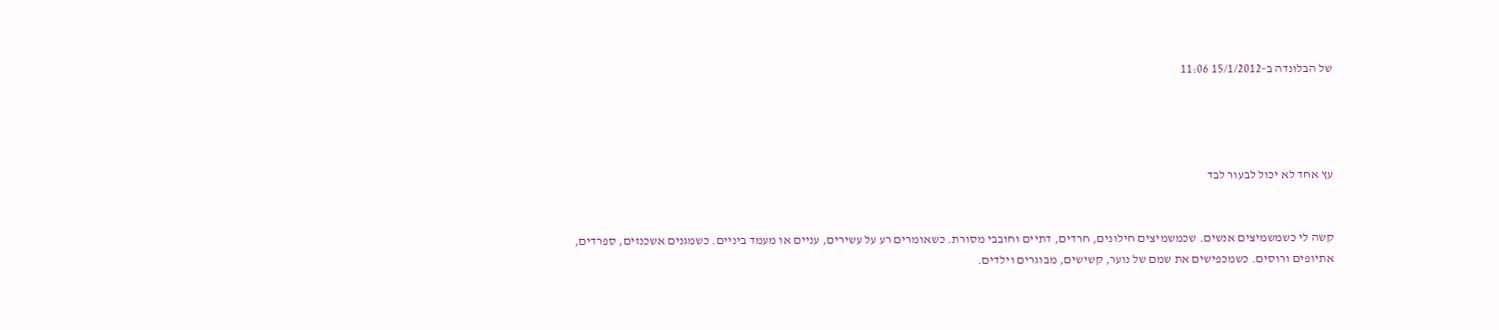של הבלונדה ב-15/1/2012 11:06




עץ אחד לא יכול לבעור לבד


קשה לי כשמשמיצים אנשים. שכמשמיצים חילונים, חרדים, דתיים וחובבי מסורת. כשאומרים רע על עשירים, עניים או מעמד ביניים. כשמגנים אשכנזים, ספרדים, אתיופים ורוסים. כשמכפישים את שמם של נוער, קשישים, מבוגרים וילדים.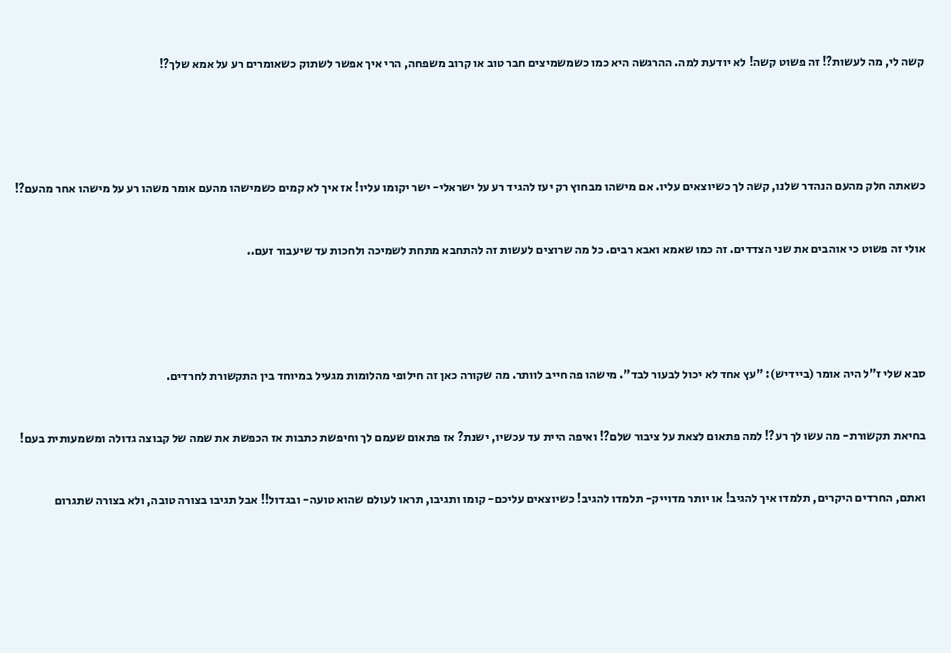קשה לי, מה לעשות?! זה פשוט קשה! לא יודעת למה. ההרגשה היא כמו כשמשמיצים חבר טוב או קרוב משפחה, הרי איך אפשר לשתוק כשאומרים רע על אמא שלך?!





כשאתה חלק מהעם הנהדר שלנו, קשה לך כשיוצאים עליו. אם מישהו מבחוץ רק יעז להגיד רע על ישראלי- ישר יקומו עליו! אז איך לא קמים כשמישהו מהעם אומר משהו רע על מישהו אחר מהעם?!


אולי זה פשוט כי אוהבים את שני הצדדים. זה כמו שאמא ואבא רבים. כל מה שרוצים לעשות זה להתחבא מתחת לשמיכה ולחכות עד שיעבור זעם..





סבא שלי ז"ל היה אומר (ביידיש): "עץ אחד לא יכול לבעור לבד". מישהו פה חייב לוותר. מה שקורה כאן זה חילופי מהלומות מגעיל במיוחד בין התקשורת לחרדים.


בחיאת תקשורת- מה עשו לך רע?! למה פתאום לצאת על ציבור שלם?! ואיפה היית עד עכשיו, ישנת? אז פתאום שעמם לך וחיפשת כתבות אז הכפשת את שמה של קבוצה גדולה ומשמעותית בעם!


ואתם, החרדים היקרים, תלמדו איך להגיב! או יותר מדוייק- תלמדו להגיב! כשיוצאים עליכם- קומו ותגיבו, תראו לעולם שהוא טועה- ובגדול!! אבל תגיבו בצורה טובה, ולא בצורה שתגרום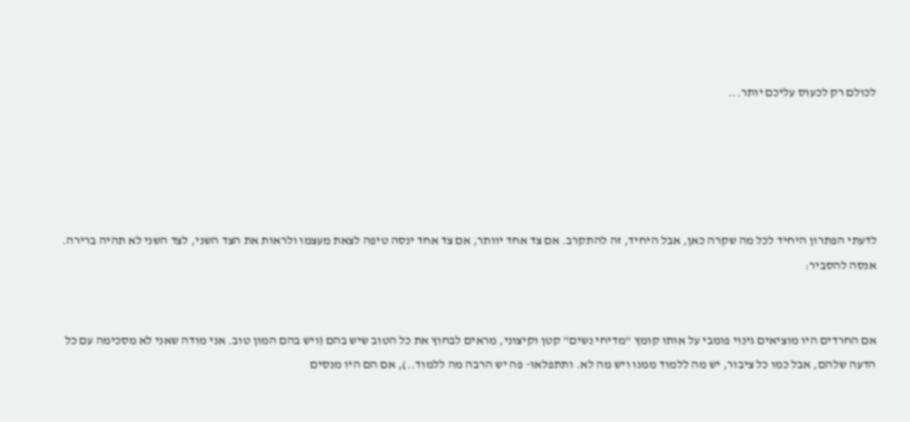לכולם רק לכעוס עליכם יותר...





לדעתי הפתרון היחיד לכל מה שקרה כאן, אבל היחיד, זה להתקרב. אם צד אחד יוותר, אם צד אחד ינסה טיפה לצאת מעצמו ולראות את הצד השני, לצד השני לא תהיה ברירה. אנסה להסביר:


אם החרדים היו מוציאים גינוי פומבי על אותו קומץ "מדיחי נשים" קטן וקיצוני, מראים לבחוץ את כל הטוב שיש בהם (ויש בהם המון טוב. אני מודה שאני לא מסכימה עם כל הדעה שלהם, אבל כמו כל ציבור, יש מה ללמוד ממנו ויש מה לא. ותתפלאו- פה יש הרבה מה ללמוד..), אם הם היו מנסים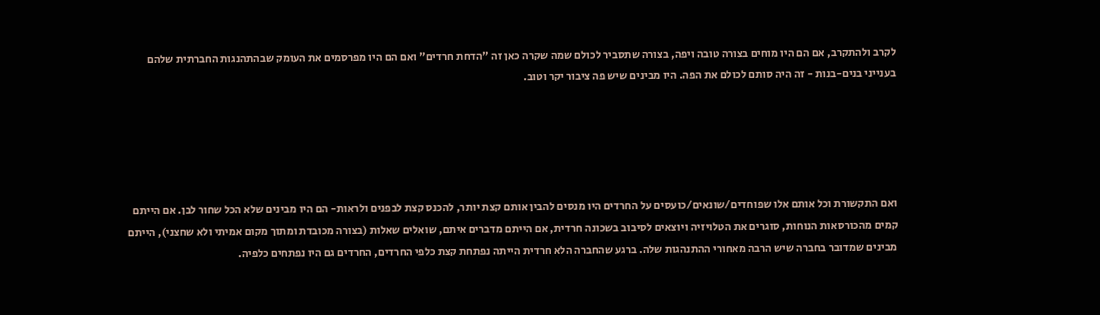לקרב ולהתקרב, אם הם היו מוחים בצורה טובה ויפה, בצורה שתסביר לכולם שמה שקרה כאן זה "הדחת חרדים" ואם הם היו מפרסמים את העומק שבהתהנגות החברתית שלהם בענייני בנים-בנות - זה היה סותם לכולם את הפה. היו מבינים שיש פה ציבור יקר וטוב.





ואם התקשורת וכל אותם אלו שפוחדים/שונאים/כועסים על החרדים היו מנסים להבין אותם קצת יותר, להכנס קצת לבפנים ולראות- הם היו מבינים שלא הכל שחור לבן. אם הייתם קמים מהכורסאות הנוחות, סוגרים את הטלויזיה ויוצאים לסיבוב בשכונה חרדית, אם הייתם מדברים איתם, שואלים שאלות (בצורה מכובדת ומתוך מקום אמיתי ולא שחצני), הייתם מבינים שמדובר בחברה שיש הרבה מאחורי ההתנהגות שלה. ברגע שהחברה הלא חרדית הייתה נפתחת קצת כלפי החרדים, החרדים גם היו נפתחים כלפיה.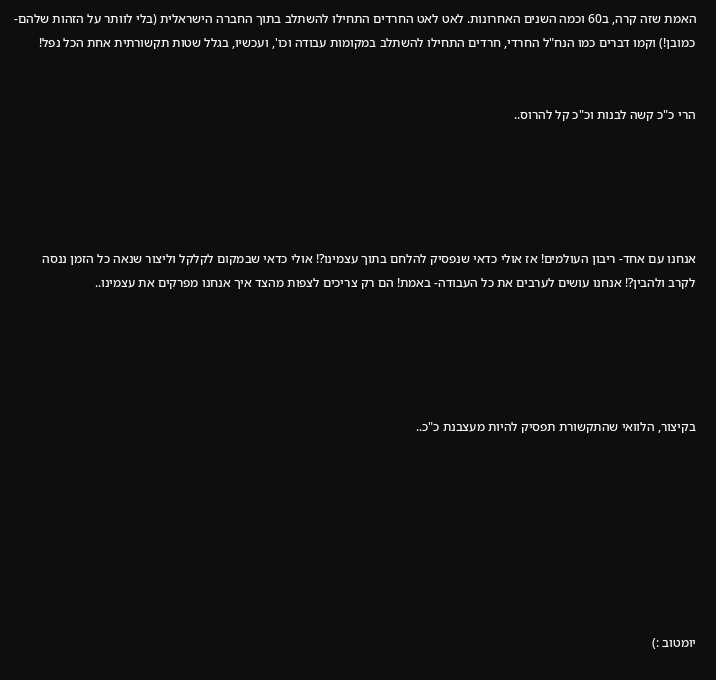האמת שזה קרה, ב60 וכמה השנים האחרונות. לאט לאט החרדים התחילו להשתלב בתוך החברה הישראלית (בלי לוותר על הזהות שלהם-כמובן!) וקמו דברים כמו הנח"ל החרדי, חרדים התחילו להשתלב במקומות עבודה וכו', ועכשיו, בגלל שטות תקשורתית אחת הכל נפל!


הרי כ"כ קשה לבנות וכ"כ קל להרוס..





אנחנו עם אחד- ריבון העולמים! אז אולי כדאי שנפסיק להלחם בתוך עצמינו?! אולי כדאי שבמקום לקלקל וליצור שנאה כל הזמן ננסה לקרב ולהבין?! אנחנו עושים לערבים את כל העבודה- באמת! הם רק צריכים לצפות מהצד איך אנחנו מפרקים את עצמינו..





בקיצור, הלוואי שהתקשורת תפסיק להיות מעצבנת כ"כ..








יומטוב :)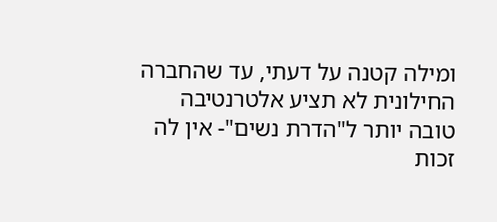ומילה קטנה על דעתי, עד שהחברה החילונית לא תציע אלטרנטיבה טובה יותר ל"הדרת נשים"- אין לה זכות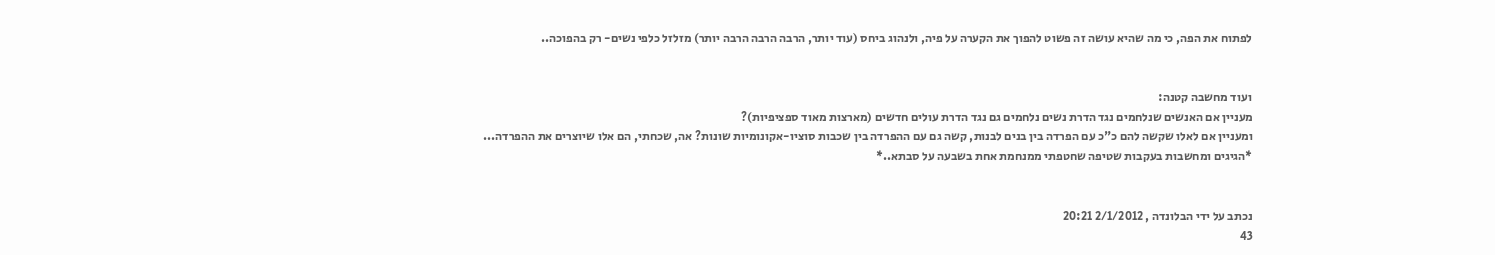לפתוח את הפה, כי מה שהיא עושה זה פשוט להפוך את הקערה על פיה, ולנהוג ביחס (עוד יותר, הרבה הרבה הרבה יותר) מזלזל כלפי נשים- רק בהפוכה..


ועוד מחשבה קטנה:
מעניין אם האנשים שנלחמים נגד הדרת נשים נלחמים גם נגד הדרת עולים חדשים (מארצות מאוד ספציפיות)?
ומעניין אם לאלו שקשה להם כ"כ עם הפרדה בין בנים לבנות, קשה גם עם ההפרדה בין שכבות סוציו-אקונומיות שונות? אה, שכחתי, הם אלו שיוצרים את ההפרדה...
*הגיגים ומחשבות בעקבות שטיפה שחטפתי ממנחמת אחת בשבעה על סבתא..*


נכתב על ידי הבלונדה , 2/1/2012 20:21
43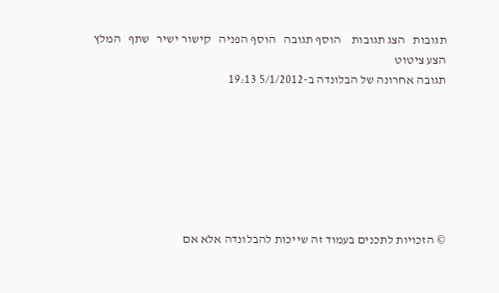תגובות   הצג תגובות    הוסף תגובה   הוסף הפניה   קישור ישיר   שתף   המלץ   הצע ציטוט
תגובה אחרונה של הבלונדה ב-5/1/2012 19:13







© הזכויות לתכנים בעמוד זה שייכות להבלונדה אלא אם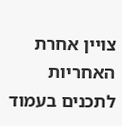צויין אחרת
האחריות לתכנים בעמוד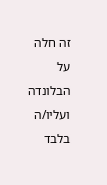זה חלה על הבלונדה ועליו/ה בלבד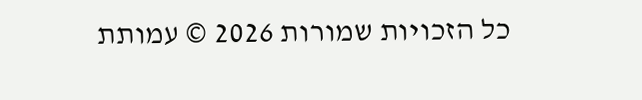כל הזכויות שמורות 2026 © עמותת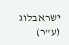ישראבלוג (ע"ר)